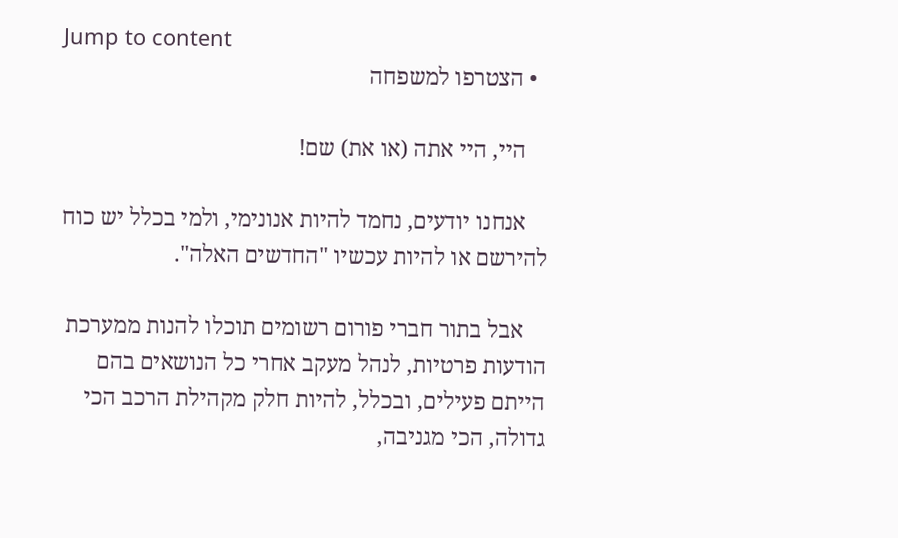Jump to content
  • הצטרפו למשפחה

    היי, היי אתה (או את) שם!

    אנחנו יודעים, נחמד להיות אנונימי, ולמי בכלל יש כוח להירשם או להיות עכשיו "החדשים האלה".

    אבל בתור חברי פורום רשומים תוכלו להנות ממערכת הודעות פרטיות, לנהל מעקב אחרי כל הנושאים בהם הייתם פעילים, ובכלל, להיות חלק מקהילת הרכב הכי גדולה, הכי מגניבה,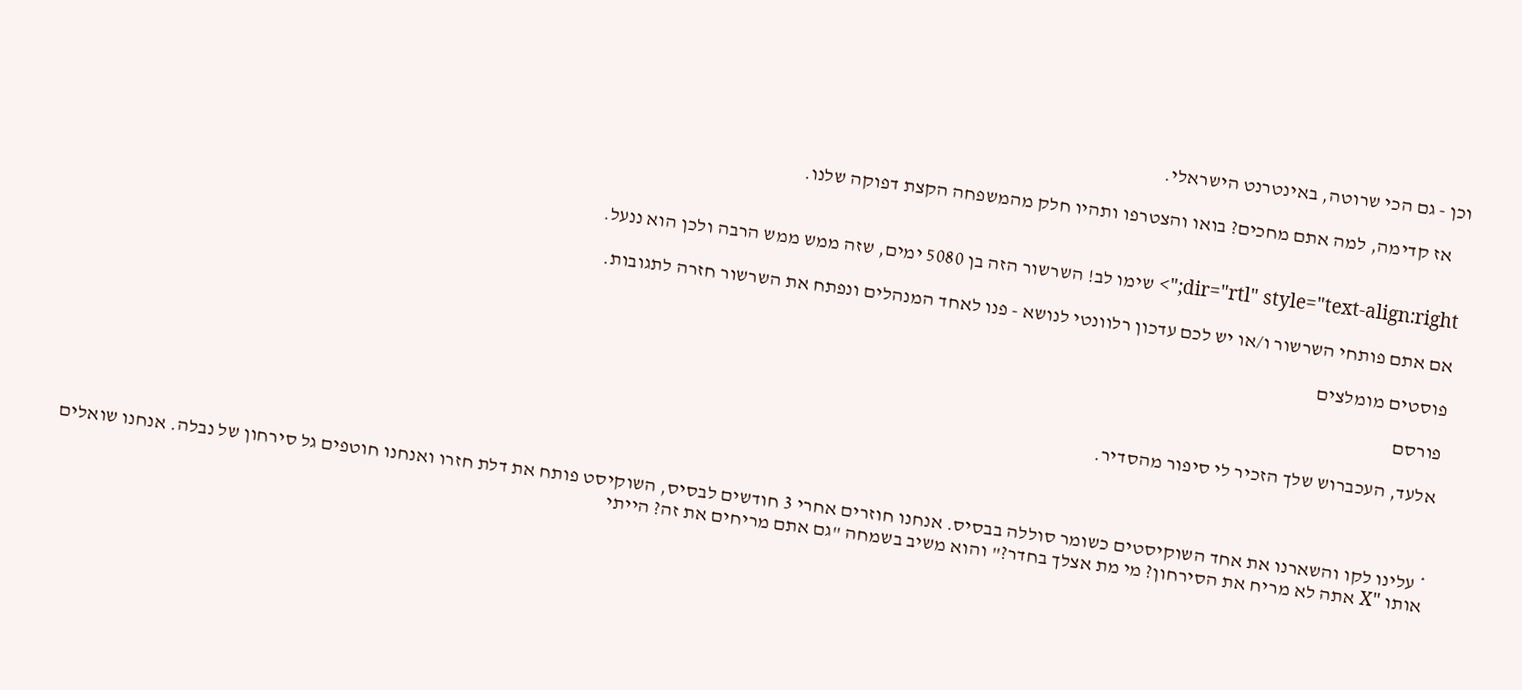וכן - גם הכי שרוטה, באינטרנט הישראלי.

    אז קדימה, למה אתם מחכים? בואו והצטרפו ותהיו חלק מהמשפחה הקצת דפוקה שלנו.


dir="rtl" style="text-align:right;"> שימו לב! השרשור הזה בן 5080 ימים, שזה ממש ממש הרבה ולכן הוא ננעל.

אם אתם פותחי השרשור ו/או יש לכם עדכון רלוונטי לנושא - פנו לאחד המנהלים ונפתח את השרשור חזרה לתגובות.

פוסטים מומלצים

פורסם

אלעד, העכברוש שלך הזכיר לי סיפור מהסדיר.



* עלינו לקו והשארנו את אחד השוקיסטים כשומר סוללה בבסיס. אנחנו חוזרים אחרי 3 חודשים לבסיס, השוקיסט פותח את דלת חזרו ואנחנו חוטפים גל סירחון של נבלה. אנחנו שואלים אותו "X אתה לא מריח את הסירחון? מי מת אצלך בחדר?" והוא משיב בשמחה "גם אתם מריחים את זה? הייתי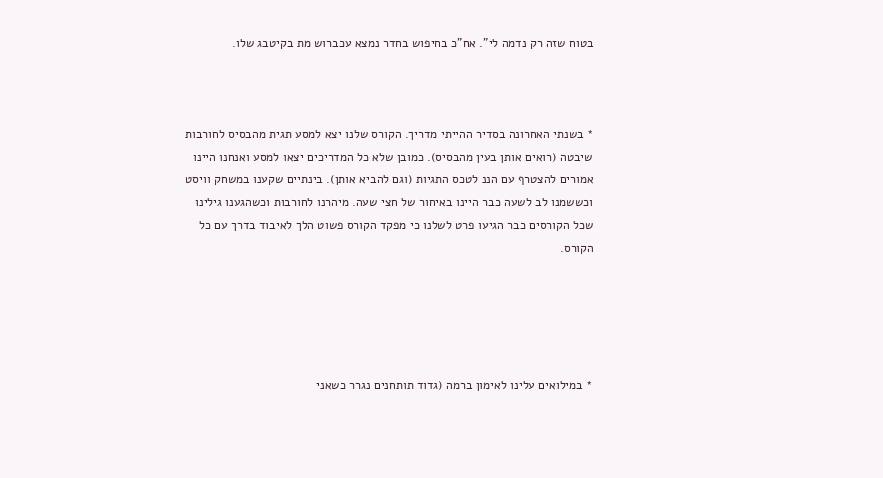בטוח שזה רק נדמה לי". אח"כ בחיפוש בחדר נמצא עכברוש מת בקיטבג שלו.



* בשנתי האחרונה בסדיר ההייתי מדריך. הקורס שלנו יצא למסע תגית מהבסיס לחורבות שיבטה (רואים אותן בעין מהבסיס). כמובן שלא כל המדריכים יצאו למסע ואנחנו היינו אמורים להצטרף עם הננ לטכס התגיות (וגם להביא אותן). בינתיים שקענו במשחק וויסט וכששמנו לב לשעה כבר היינו באיחור של חצי שעה. מיהרנו לחורבות וכשהגענו גילינו שכל הקורסים כבר הגיעו פרט לשלנו כי מפקד הקורס פשוט הלך לאיבוד בדרך עם כל הקורס.





* במילואים עלינו לאימון ברמה (גדוד תותחנים נגרר כשאני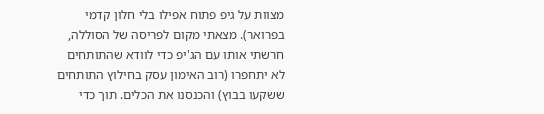מצוות על גיפ פתוח אפילו בלי חלון קדמי בפרואר). מצאתי מקום לפריסה של הסוללה, חרשתי אותו עם הג'יפ כדי לוודא שהתותחים לא יתחפרו (רוב האימון עסק בחילוץ התותחים ששקעו בבוץ) והכנסנו את הכלים. תוך כדי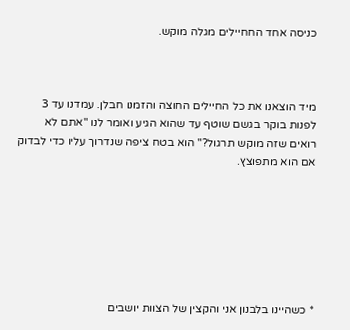כניסה אחד החחיילים מגלה מוקש.



מיד הוצאנו את כל החיילים החוצה והזמנו חבלן. עמדנו עד 3 לפנות בוקר בגשם שוטף עד שהוא הגיע ואומר לנו "אתם לא רואים שזה מוקש תרגול?" הוא בטח ציפה שנדרוך עליו כדי לבדוק אם הוא מתפוצץ.







* כשהיינו בלבנון אני והקצין של הצוות יושבים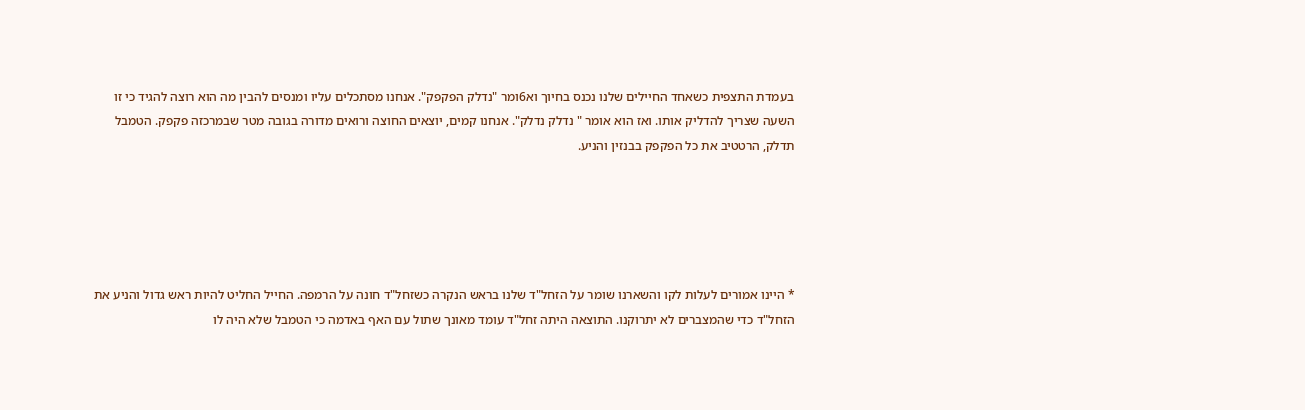בעמדת התצפית כשאחד החיילים שלנו נכנס בחיוך וא6ומר "נדלק הפקפק". אנחנו מסתכלים עליו ומנסים להבין מה הוא רוצה להגיד כי זו השעה שצריך להדליק אותו. ואז הוא אומר " נדלק נדלק". אנחנו קמים, יוצאים החוצה ורואים מדורה בגובה מטר שבמרכזה פקפק. הטמבל תדלק, הרטטיב את כל הפקפק בבנזין והניע.





* היינו אמורים לעלות לקו והשארנו שומר על הזחל"ד שלנו בראש הנקרה כשזחל"ד חונה על הרמפה. החייל החליט להיות ראש גדול והניע את הזחל"ד כדי שהמצברים לא יתרוקנו. התוצאה היתה זחל"ד עומד מאונך שתול עם האף באדמה כי הטמבל שלא היה לו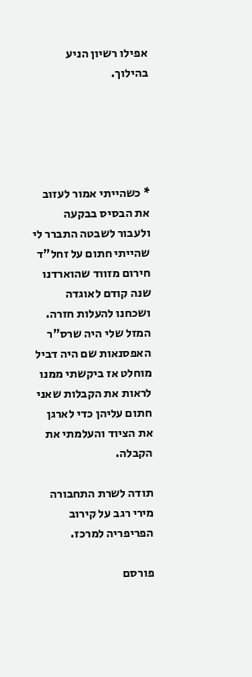אפילו רשיון הניע בהילוך.





* כשהייתי אמור לעזוב את הבסיס בבקעה ולעבור לשבטה התברר לי שהייתי חתום על זחל"ד חירום מזווד שהוארדנו שנה קודם לאוגדה ושכחנו להעלות חזרה. המזל שלי היה שרס"ר האפסנאות שם היה דביל מוחלט אז ביקשתי ממנו לראות את הקבלות שאני חתום עליהן כדי לארגן את הציוד והעלמתי את הקבלה.

תודה לשרת התחבורה מירי רגב על קירוב הפריפריה למרכז.

פורסם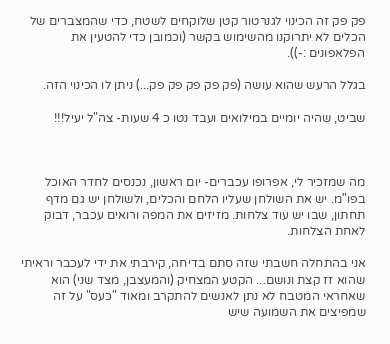פק פק זה הכינוי לגנרטור קטן שלוקחים לשטח, כדי שהמצברים של הכלים לא יתרוקנו מהשימוש בקשר (וכמובן כדי להטעין את הפלאפונים :-)).

בגלל הרעש שהוא עושה (פק פק פק פק פק...) ניתן לו הכינוי הזה.

שביט, שהיה יומיים במילואים ועבד נטו כ 4 שעות- צה"ל יעיל!!!



מה שמזכיר לי, אפרופו עכברים- יום ראשון, נכנסים לחדר האוכל בפו"מ. יש את השולחן שעליו הלחם והכלים, ולשולחן יש גם מדף תחתון, שבו יש עוד צלחות. מזיזים את המפה ורואים עכבר, דבוק לאחת הצלחות.

אני בהתחלה חשבתי שזה סתם בדיחה, קירבתי את ידי לעכבר וראיתי שהוא זז קצת ונושם... הקטע המצחיק (והמעצבן, מצד שני) הוא שאחראי המטבח לא נתן לאנשים להתקרב ומאוד "כעס" על זה שמפיצים את השמועה שיש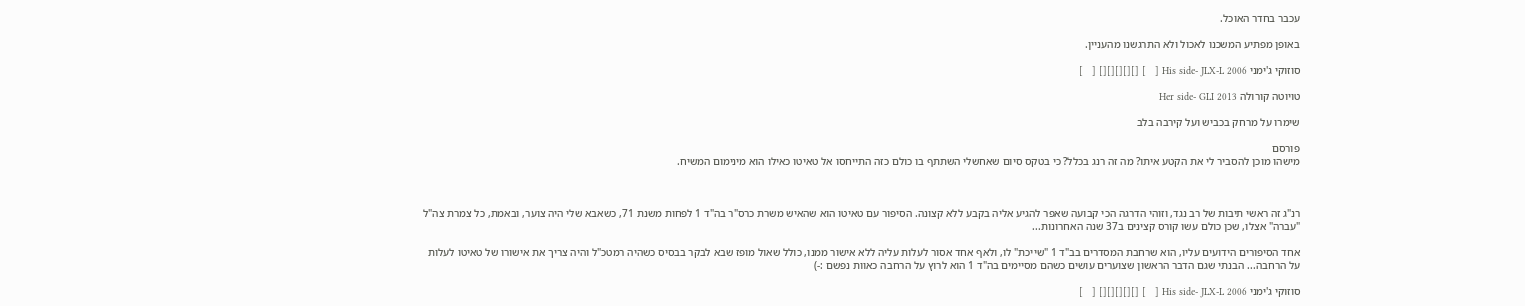עכבר בחדר האוכל.

באופן מפתיע המשכנו לאכול ולא התרגשנו מהעניין.

סוזוקי ג'ימני His side- JLX-L 2006 [   ] [][][][][] [   ]

טויוטה קורולה Her side- GLI 2013

שימרו על מרחק בכביש ועל קירבה בלב

פורסם
מישהו מוכן להסביר לי את הקטע איתו? מה זה רנג בכלל? כי בטקס סיום שאחשלי השתתף בו כולם כזה התייחסו אל טאיטו כאילו הוא מינימום המשיח.



רנ"ג זה ראשי תיבות של רב נגד, וזוהי הדרגה הכי קבועה שאפר להגיע אליה בקבע ללא קצונה. הסיפור עם טאיטו הוא שהאיש משרת כרס"ר בה"ד 1 לפחות משנת 71, כשאבא שלי היה צוער, ובאמת, כל צמרת צה"ל "עברה" אצלו, שכן כולם עשו קורס קצינים ב37 שנה האחרונות...

אחד הסיפורים הידועים עליו, הוא שרחבת המסדרים בב"ד 1 "שייכת" לו, ולאף אחד אסור לעלות עליה ללא אישור ממנו, כולל שאול מופז שבא לבקר בבסיס כשהיה רמטכ"ל והיה צריך את אישורו של טאיטו לעלות על הרחבה... הבנתי שגם הדבר הראשון שצוערים עושים כשהם מסיימים בה"ד 1 הוא לרוץ על הרחבה כאוות נפשם :-)

סוזוקי ג'ימני His side- JLX-L 2006 [   ] [][][][][] [   ]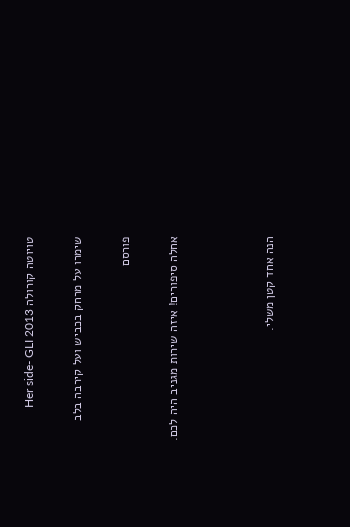טויוטה קורולה Her side- GLI 2013

שימרו על מרחק בכביש ועל קירבה בלב

פורסם

אחלה סיפורים! איזה שירות מגניב היה לכם.



הנה אחד קטן משלי.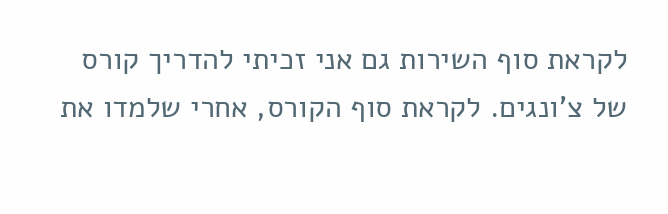לקראת סוף השירות גם אני זכיתי להדריך קורס של צ'ונגים. לקראת סוף הקורס, אחרי שלמדו את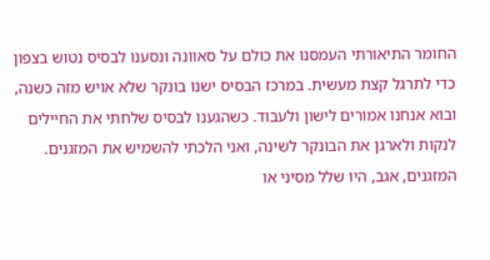החומר התיאורתי העמסנו את כולם על סאוונה ונסענו לבסיס נטוש בצפון כדי לתרגל קצת מעשית. במרכז הבסיס ישנו בונקר שלא אויש מזה כשנה, ובוא אנחנו אמורים לישון ולעבוד. כשהגענו לבסיס שלחתי את החיילים לנקות ולארגן את הבונקר לשינה, ואני הלכתי להשמיש את המזגנים. המזגנים, אגב, היו שלל מסיני או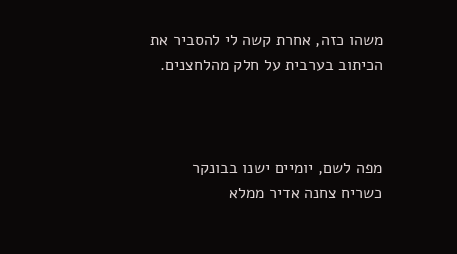משהו כזה, אחרת קשה לי להסביר את הכיתוב בערבית על חלק מהלחצנים.



מפה לשם, יומיים ישנו בבונקר כשריח צחנה אדיר ממלא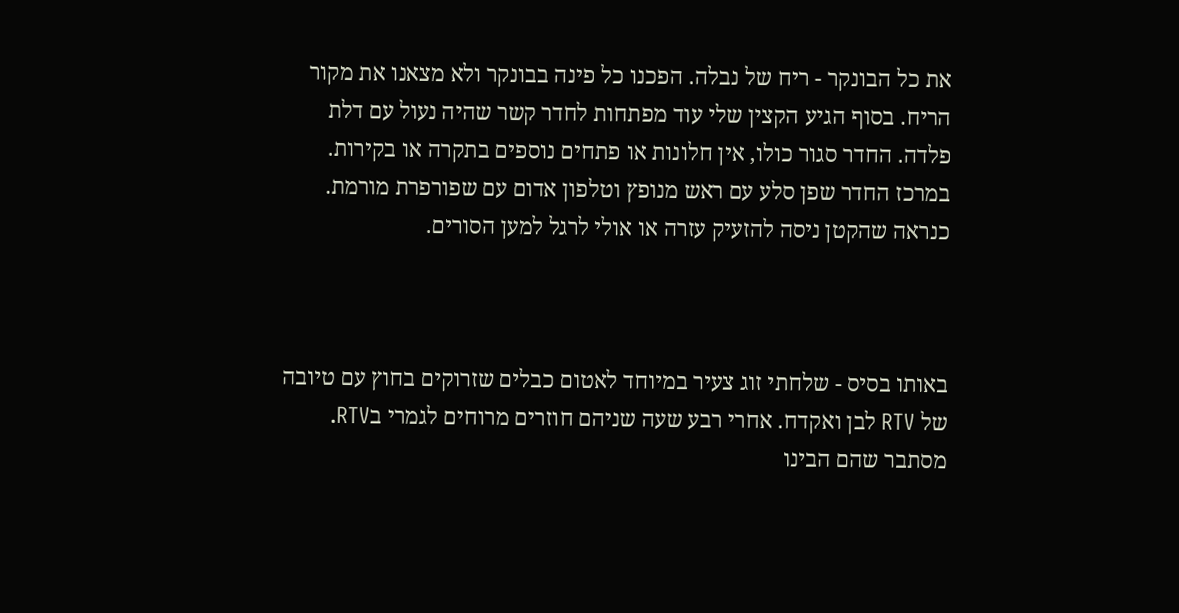את כל הבונקר - ריח של נבלה. הפכנו כל פינה בבונקר ולא מצאנו את מקור הריח. בסוף הגיע הקצין שלי עוד מפתחות לחדר קשר שהיה נעול עם דלת פלדה. החדר סגור כולו, אין חלונות או פתחים נוספים בתקרה או בקירות. במרכז החדר שפן סלע עם ראש מנופץ וטלפון אדום עם שפורפרת מורמת. כנראה שהקטן ניסה להזעיק עזרה או אולי לרגל למען הסורים.



באותו בסיס - שלחתי זוג צעיר במיוחד לאטום כבלים שזרוקים בחוץ עם טיובה של RTV לבן ואקדח. אחרי רבע שעה שניהם חוזרים מרוחים לגמרי בRTV. מסתבר שהם הבינו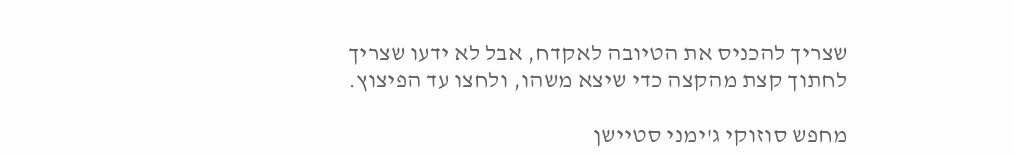שצריך להכניס את הטיובה לאקדח, אבל לא ידעו שצריך לחתוך קצת מהקצה כדי שיצא משהו, ולחצו עד הפיצוץ.

מחפש סוזוקי ג'ימני סטיישן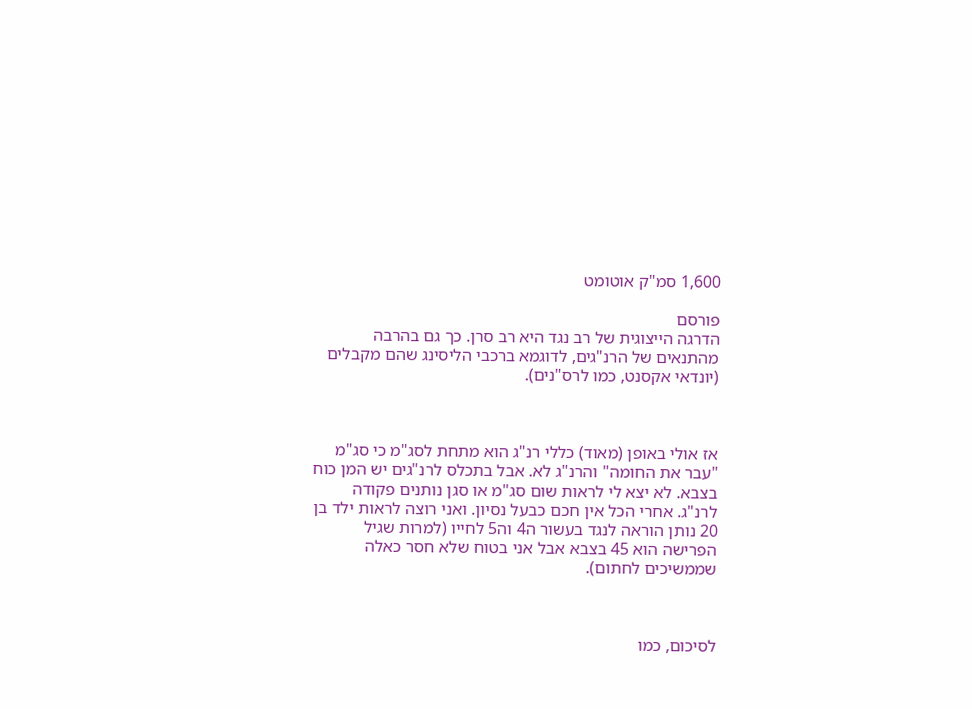1,600 סמ"ק אוטומט

פורסם
הדרגה הייצוגית של רב נגד היא רב סרן. כך גם בהרבה מהתנאים של הרנ"גים, לדוגמא ברכבי הליסינג שהם מקבלים (יונדאי אקסנט, כמו לרס"נים).



אז אולי באופן (מאוד) כללי רנ"ג הוא מתחת לסג"מ כי סג"מ "עבר את החומה" והרנ"ג לא. אבל בתכלס לרנ"גים יש המן כוח בצבא. לא יצא לי לראות שום סג"מ או סגן נותנים פקודה לרנ"ג. אחרי הכל אין חכם כבעל נסיון. ואני רוצה לראות ילד בן 20 נותן הוראה לנגד בעשור ה4 וה5 לחייו (למרות שגיל הפרישה הוא 45 בצבא אבל אני בטוח שלא חסר כאלה שממשיכים לחתום).



לסיכום, כמו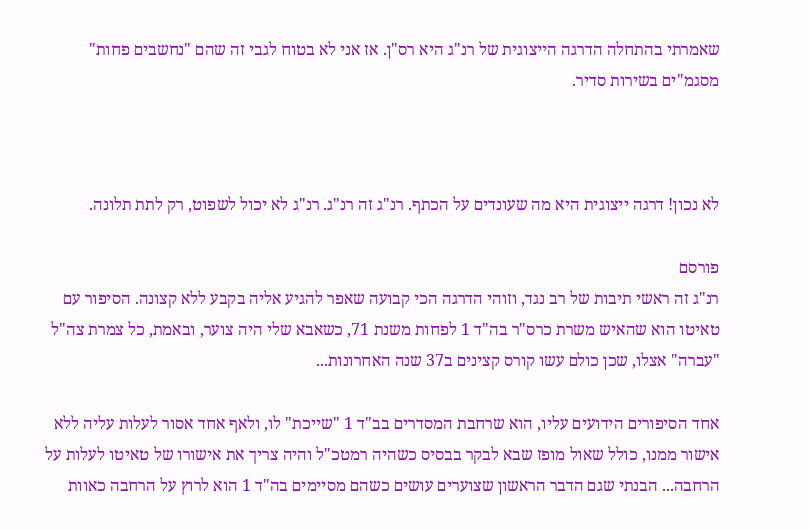שאמרתי בהתחלה הדרגה הייצוגית של רנ"ג היא רס"ן. אז אני לא בטוח לגבי זה שהם "נחשבים פחות" מסגמ"ים בשירות סדיר.



לא נכון! דרגה ייצוגית היא מה שעונדים על הכתף. רנ"ג זה רנ"ג. רנ"ג לא יכול לשפוט, רק לתת תלונה.

פורסם
רנ"ג זה ראשי תיבות של רב נגד, וזוהי הדרגה הכי קבועה שאפר להגיע אליה בקבע ללא קצונה. הסיפור עם טאיטו הוא שהאיש משרת כרס"ר בה"ד 1 לפחות משנת 71, כשאבא שלי היה צוער, ובאמת, כל צמרת צה"ל "עברה" אצלו, שכן כולם עשו קורס קצינים ב37 שנה האחרונות...

אחד הסיפורים הידועים עליו, הוא שרחבת המסדרים בב"ד 1 "שייכת" לו, ולאף אחד אסור לעלות עליה ללא אישור ממנו, כולל שאול מופז שבא לבקר בבסיס כשהיה רמטכ"ל והיה צריך את אישורו של טאיטו לעלות על הרחבה... הבנתי שגם הדבר הראשון שצוערים עושים כשהם מסיימים בה"ד 1 הוא לרוץ על הרחבה כאוות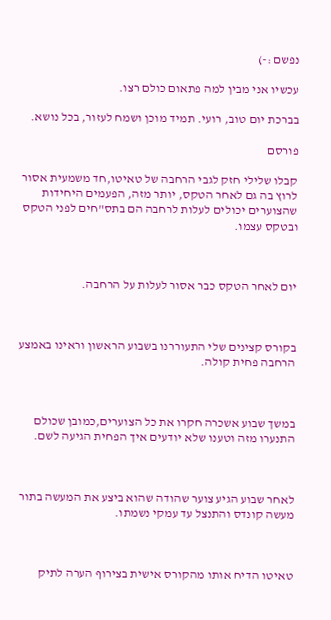נפשם :-)

עכשיו אני מבין למה פתאום כולם רצו.

בברכת יום טוב, רועי. תמיד מוכן ושמח לעזור, בכל נושא.

פורסם

קבלו שלילי חזק לגבי הרחבה של טאיטו,חד משמעית אסור לרוץ בה גם לאחר הטקס, יותר מזה, הפעמים היחידות שהצוערים יכולים לעלות לרחבה הם בתס"חים לפני הטקס ובטקס עצמו.



יום לאחר הטקס כבר אסור לעלות על הרחבה.



בקורס קצינים שלי התעוררנו בשבוע הראשון וראינו באמצע הרחבה פחית קולה.



במשך שבוע אשכרה חקרו את כל הצוערים,כמובן שכולם התנערו מזה וטענו שלא יודעים איך הפחית הגיעה לשם.



לאחר שבוע הגיע צוער שהודה שהוא ביצע את המעשה בתור מעשה קונדס והתנצל עד עמקי נשמתו.



טאיטו הדיח אותו מהקורס אישית בצירוף הערה לתיק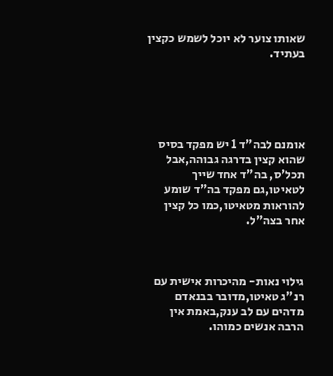שאותו צוער לא יוכל לשמש כקצין בעתיד.





אומנם לבה"ד 1 יש מפקד בסיס שהוא קצין בדרגה גבוהה,אבל תכל'ס, בה"ד אחד שייך לטאיטו,גם מפקד בה"ד שומע להוראות מטאיטו,כמו כל קצין אחר בצה"ל.



גילוי נאות- מהיכרות אישית עם רנ"ג טאיטו,מדובר בבנאדם מדהים עם לב ענק,באמת אין הרבה אנשים כמוהו.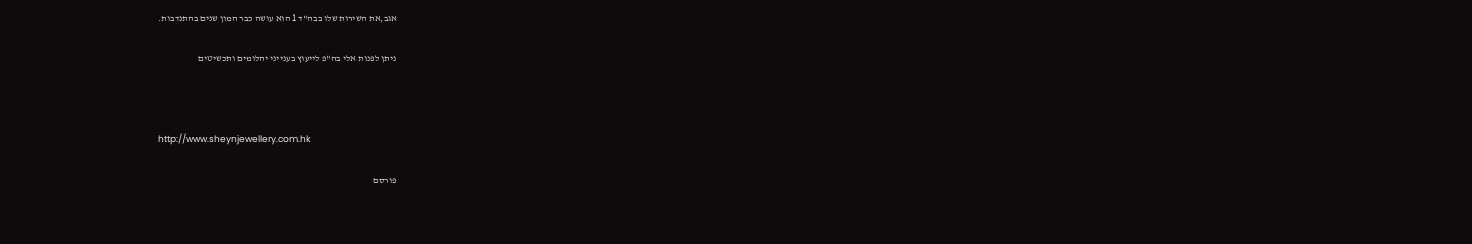אגב,את השירות שלו בבה"ד 1 הוא עושה כבר המון שנים בהתנדבות.

ניתן לפנות אלי בה"פ לייעוץ בענייני יהלומים ותכשיטים



http://www.sheynjewellery.com.hk

פורסם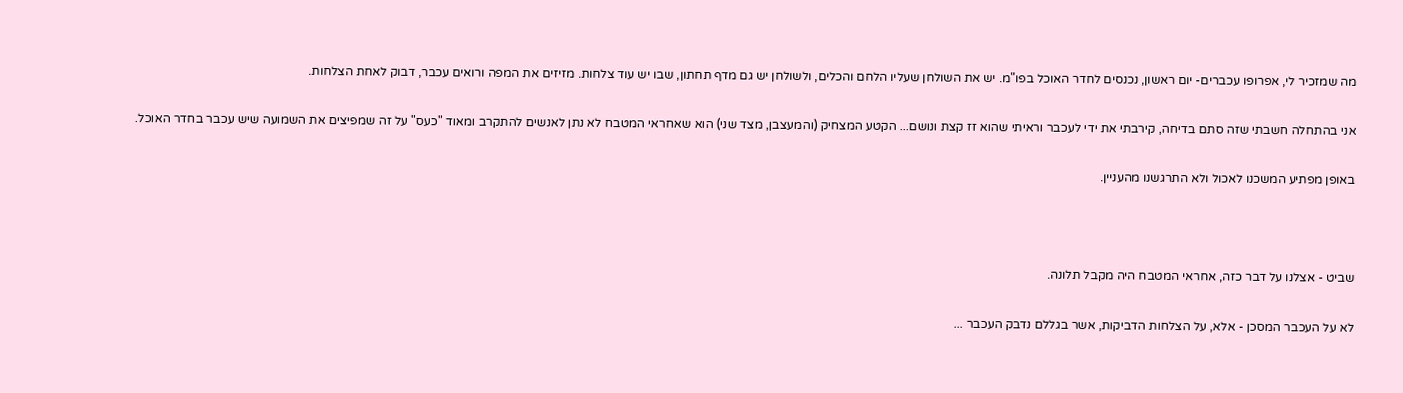מה שמזכיר לי, אפרופו עכברים- יום ראשון, נכנסים לחדר האוכל בפו"מ. יש את השולחן שעליו הלחם והכלים, ולשולחן יש גם מדף תחתון, שבו יש עוד צלחות. מזיזים את המפה ורואים עכבר, דבוק לאחת הצלחות.

אני בהתחלה חשבתי שזה סתם בדיחה, קירבתי את ידי לעכבר וראיתי שהוא זז קצת ונושם... הקטע המצחיק (והמעצבן, מצד שני) הוא שאחראי המטבח לא נתן לאנשים להתקרב ומאוד "כעס" על זה שמפיצים את השמועה שיש עכבר בחדר האוכל.

באופן מפתיע המשכנו לאכול ולא התרגשנו מהעניין.



שביט - אצלנו על דבר כזה, אחראי המטבח היה מקבל תלונה.

לא על העכבר המסכן - אלא, על הצלחות הדביקות, אשר בגללם נדבק העכבר ...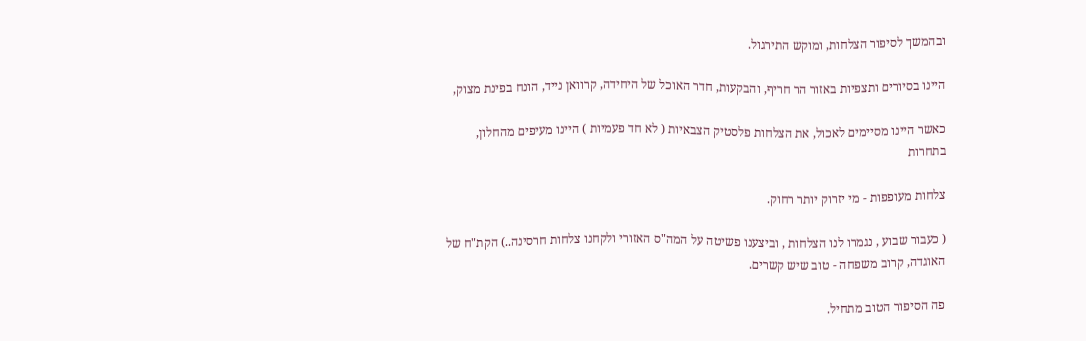ובהמשך לסיפור הצלחות, ומוקש התירגול.

היינו בסיורים ותצפיות באזור הר חריף, והבקעות, חדר האוכל של היחידה, קרוואן נייד, הונח בפינת מצוק,

כאשר היינו מסיימים לאכול, את הצלחות פלסטיק הצבאיות ( לא חד פעמיות ) היינו מעיפים מהחלון, בתחרות

צלחות מעופפות - מי יזרוק יותר רחוק.

( כעבור שבוע , נגמרו לנו הצלחות , וביצענו פשיטה על המה"ס האזורי ולקחנו צלחות חרסינה..) הקת"ח של האוגדה, קרוב משפחה - טוב שיש קשרים.

פה הסיפור הטוב מתחיל.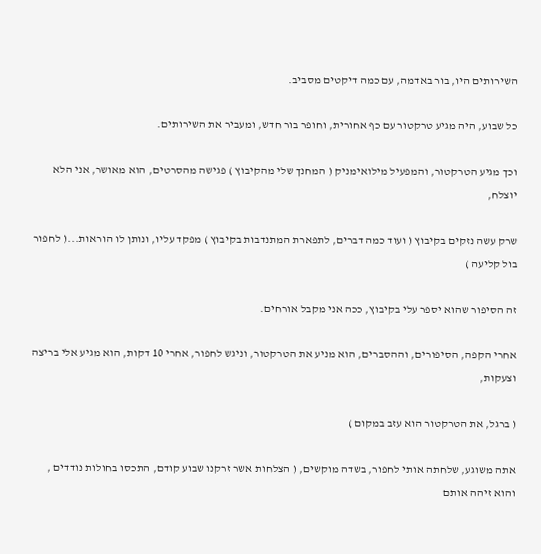השירותים היו, בור באדמה, עם כמה דיקטים מסביב.

כל שבוע, היה מגיע טרקטור עם כף אחורית, וחופר בור חדש, ומעביר את השירותים.

וכך מגיע הטרקטור, והמפעיל מילואימניק ( המחנך שלי מהקיבוץ ) פגישה מהסרטים, הוא מאושר, אני הלא יוצלח,

שרק עשה נזקים בקיבוץ ( ועוד כמה דברים, לתפארת המתנדבות בקיבוץ ) מפקד עליו, ונותן לו הוראות...( לחפור בול קליעה )

זה הסיפור שהוא יספר עלי בקיבוץ, ככה אני מקבל אורחים.

אחרי הקפה, הסיפורים, וההסברים, הוא מניע את הטרקטור, וניגש לחפור, אחרי 10 דקות, הוא מגיע אלי בריצה וצעקות,

( ברגל, את הטרקטור הוא עזב במקום )

אתה משוגע, שלחתה אותי לחפור, בשדה מוקשים, ( הצלחות אשר זרקנו שבוע קודם, התכסו בחולות נודדים , והוא זיהה אותם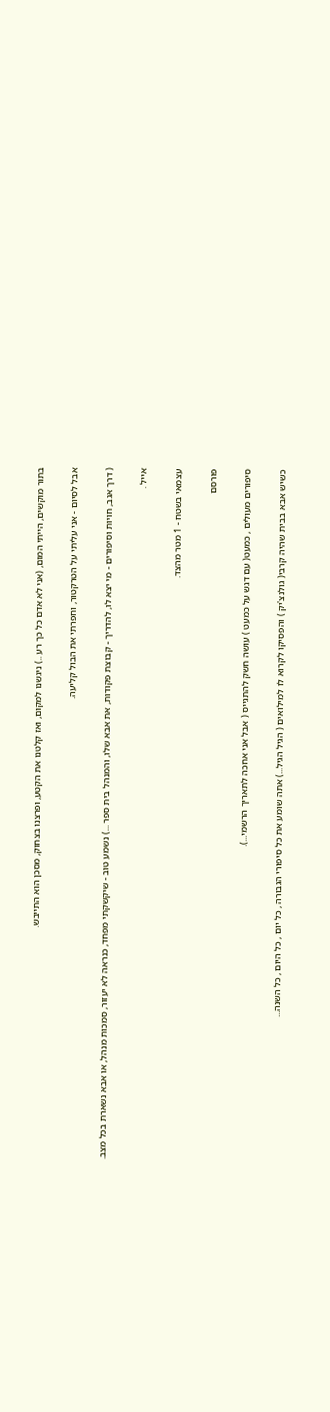בתור מוקשים, הייתי המום, (אני לא אדם כל כך רע ..) ניגשנו למקום, ואז קלטנו את הקטע, ופרצנו בצחוק, מסכן הוא התייבש.

אבל לסיום - אני עליתי על הטרקטור, וחפרתי את הבול קליעה.

( דרך אגב, חויות וסיפורים - מי יצא לו, להדריך - קבוצת פקודות, את אבא שלו, והמנהל בית ספר ...) נשמע טוב - שיקשקתי מפחד, כנראה לא יעזור, סמכות מנהל, או אבא נשארת בכל מצב.

אייל .

עצמאי בשטח - 1 מטר מהצד.

פורסם

סיפורים מעולים , כמעט( עם דגש על כמעט ) עושה חשק להתגייס ( אבל אני אחכה לתאריך הרשמי...).

כשיש אבא בבית שהיה קרבי( גולנצ'יק ) והפסיקו לקרוא לו למילואים ( הגיל הגיל...) אתה שומע את כל סיפורי הגבורה , כל יום , כל היום , כל השנה...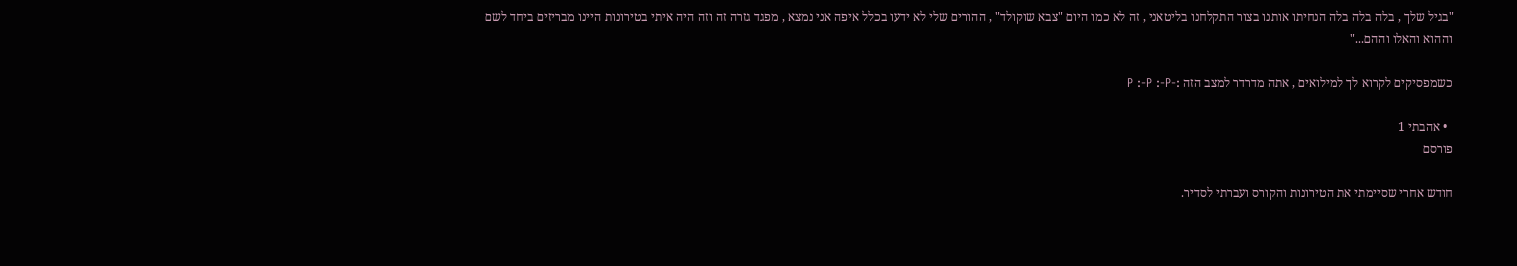"בגיל שלך , בלה בלה בלה הנחיתו אותנו בצור התקלחנו בליטאני , זה לא כמו היום "צבא שוקולד" , ההורים שלי לא ידעו בכלל איפה אני נמצא , מפגד גזרה זה וזה היה איתי בטירונות היינו מבריזים ביחד לשם וההוא והאלו וההם..."

כשמפסיקים לקרוא לך למילואים , אתה מדרדר למצב הזה :-P :-P :-P

  • אהבתי 1
פורסם

חודש אחרי שסיימתי את הטירונות והקורס ועברתי לסדיר.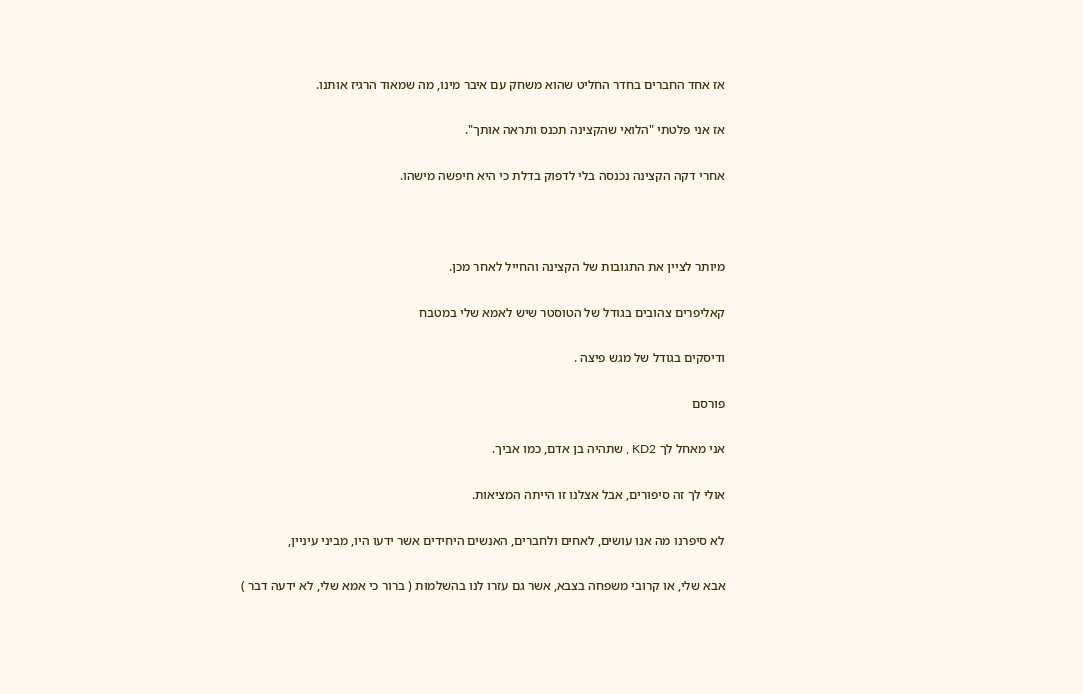אז אחד החברים בחדר החליט שהוא משחק עם איבר מינו, מה שמאוד הרגיז אותנו.

אז אני פלטתי "הלואי שהקצינה תכנס ותראה אותך".

אחרי דקה הקצינה נכנסה בלי לדפוק בדלת כי היא חיפשה מישהו.



מיותר לציין את התגובות של הקצינה והחייל לאחר מכן.

קאליפרים צהובים בגודל של הטוסטר שיש לאמא שלי במטבח

ודיסקים בגודל של מגש פיצה .

פורסם

אני מאחל לך KD2 , שתהיה בן אדם, כמו אביך.

אולי לך זה סיפורים, אבל אצלנו זו הייתה המציאות.

לא סיפרנו מה אנו עושים, לאחים ולחברים, האנשים היחידים אשר ידעו היו, מביני עיניין,

אבא שלי, או קרובי משפחה בצבא, אשר גם עזרו לנו בהשלמות ( ברור כי אמא שלי, לא ידעה דבר )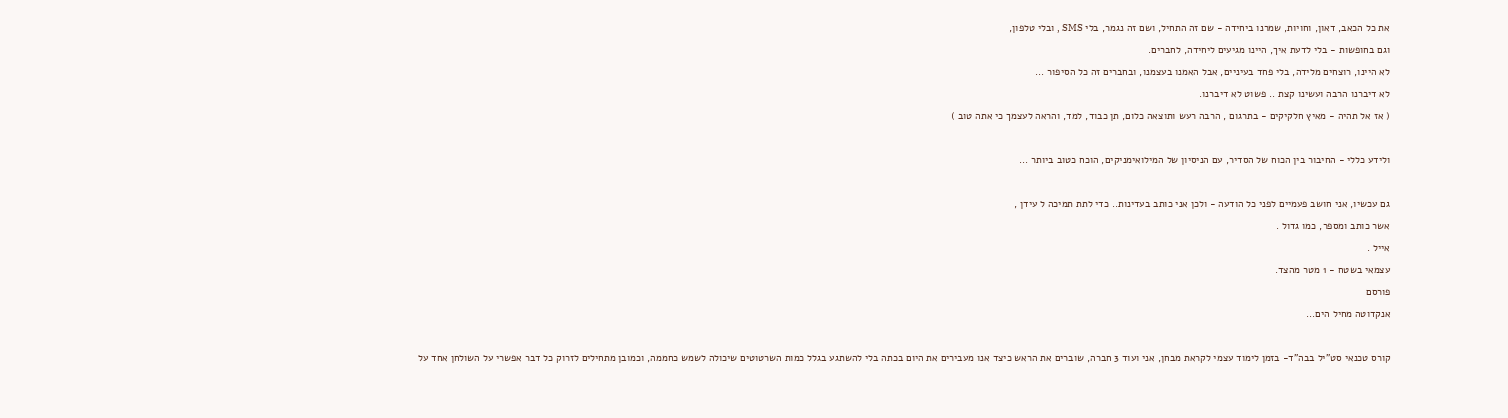את כל הכאב, דאון, וחויות, שמרנו ביחידה - שם זה התחיל, ושם זה נגמר, בלי SMS , ובלי טלפון,

וגם בחופשות - בלי לדעת איך, היינו מגיעים ליחידה, לחברים.

לא היינו, רוצחים מלידה, בלי פחד בעיניים, אבל האמנו בעצמנו, ובחברים זה כל הסיפור ...

לא דיברנו הרבה ועשינו קצת .. פשוט לא דיברנו.

( אז אל תהיה - מאיץ חלקיקים - בתרגום , הרבה רעש ותוצאה כלום, תן כבוד, למד, והראה לעצמך כי אתה טוב )



ולידע כללי - החיבור בין הכוח של הסדיר, עם הניסיון של המילואימניקים, הוכח כטוב ביותר ...



גם עכשיו, אני חושב פעמיים לפני כל הודעה - ולכן אני כותב בעדינות.. כדי לתת תמיכה ל עידן ,

אשר כותב ומספר, כמו גדול .

אייל .

עצמאי בשטח - 1 מטר מהצד.

פורסם

אנקדוטה מחיל הים...



קורס טכנאי סט"יל בבה"ד- בזמן לימוד עצמי לקראת מבחן, אני ועוד 3 חברה, שוברים את הראש כיצד אנו מעבירים את היום בכתה בלי להשתגע בגלל כמות השרטוטים שיכולה לשמש כחממה, וכמובן מתחילים לזרוק כל דבר אפשרי על השולחן אחד על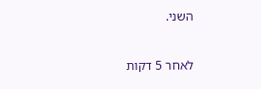השני.

לאחר 5 דקות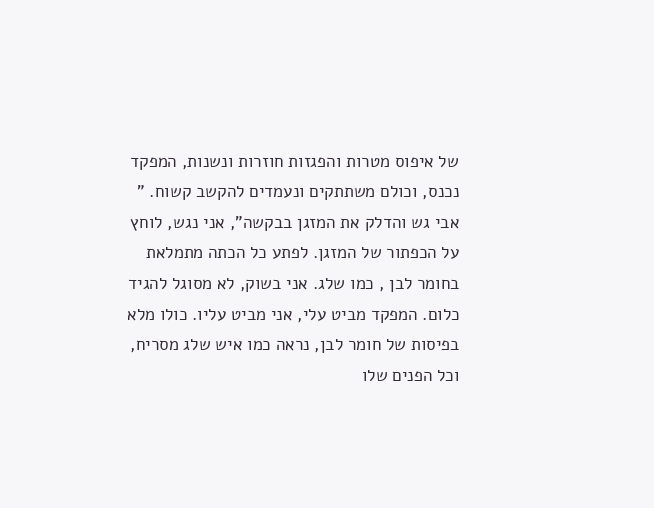של איפוס מטרות והפגזות חוזרות ונשנות, המפקד נכנס, וכולם משתתקים ונעמדים להקשב קשוח. " אבי גש והדלק את המזגן בבקשה", אני נגש, לוחץ על הכפתור של המזגן. לפתע כל הכתה מתמלאת בחומר לבן , כמו שלג. אני בשוק, לא מסוגל להגיד כלום. המפקד מביט עלי, אני מביט עליו. כולו מלא בפיסות של חומר לבן, נראה כמו איש שלג מסריח, וכל הפנים שלו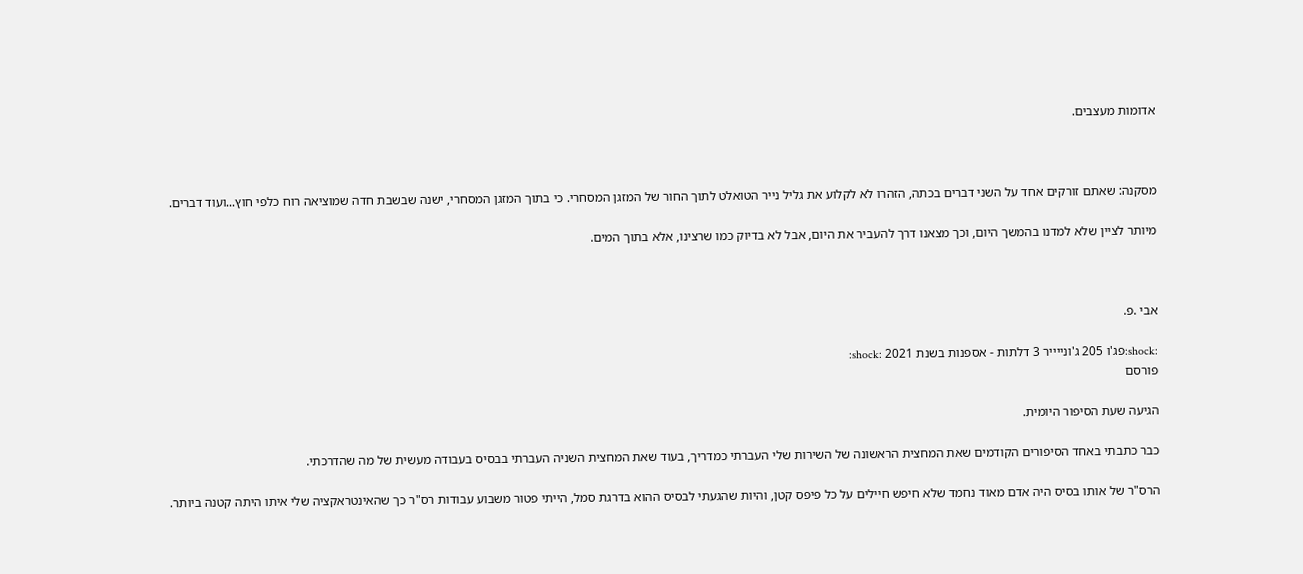אדומות מעצבים.



מסקנה: שאתם זורקים אחד על השני דברים בכתה, הזהרו לא לקלוע את גליל נייר הטואלט לתוך החור של המזגן המסחרי. כי בתוך המזגן המסחרי, ישנה שבשבת חדה שמוציאה רוח כלפי חוץ...ועוד דברים.

מיותר לציין שלא למדנו בהמשך היום, וכך מצאנו דרך להעביר את היום, אבל לא בדיוק כמו שרצינו, אלא בתוך המים.



אבי .פ.

:shock:פג'ו 205 ג'ונייייר 3 דלתות - אספנות בשנת 2021 :shock:
פורסם

הגיעה שעת הסיפור היומית.

כבר כתבתי באחד הסיפורים הקודמים שאת המחצית הראשונה של השירות שלי העברתי כמדריך, בעוד שאת המחצית השניה העברתי בבסיס בעבודה מעשית של מה שהדרכתי.

הרס"ר של אותו בסיס היה אדם מאוד נחמד שלא חיפש חיילים על כל פיפס קטן, והיות שהגעתי לבסיס ההוא בדרגת סמל, הייתי פטור משבוע עבודות רס"ר כך שהאינטראקציה שלי איתו היתה קטנה ביותר.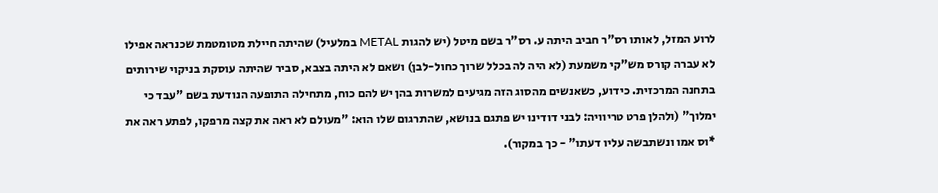לרוע המזל, לאותו רס"ר חביב היתה ע. רס"ר בשם מיטל (יש להגות METAL במלעיל) שהיתה חיילת מטומטמת שכנראה אפילו לא עברה קורס מש"קי משמעת (לא היה לה בכלל שרוך כחול-לבן) ושאם לא היתה בצבא, סביר שהיתה עוסקת בניקוי שירותים בתחנה המרכזית. כידוע, כשאנשים מהסוג הזה מגיעים למשרות בהן יש להם כוח, מתחילה התופעה הנודעת בשם "עבד כי ימלוך" (ולהלן פרט טריוויה: לבני דודינו יש פתגם בנושא, שהתרגום שלו הוא: "מעולם לא ראה את קצה מרפקו, לפתע ראה את *וס אמו ונשתבשה עליו דעתו" - כך במקור).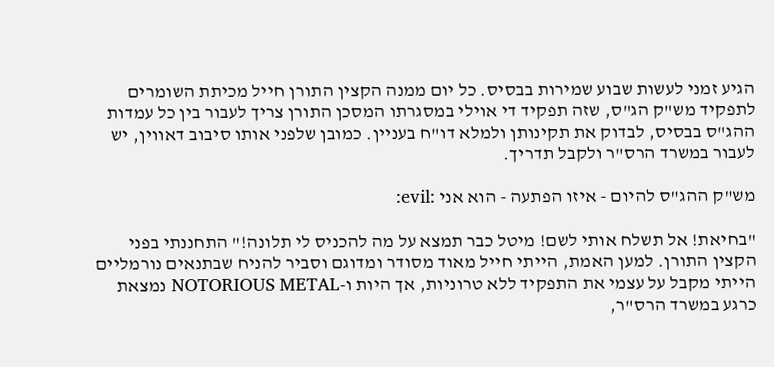הגיע זמני לעשות שבוע שמירות בבסיס. כל יום ממנה הקצין התורן חייל מכיתת השומרים לתפקיד מש"ק הג"ס, שזה תפקיד די אוילי במסגרתו המסכן התורן צריך לעבור בין כל עמדות ההג"ס בבסיס, לבדוק את תקינותן ולמלא דו"ח בעניין. כמובן שלפני אותו סיבוב דאווין, יש לעבור במשרד הרס"ר ולקבל תדריך.

מש"ק ההג"ס להיום - איזו הפתעה - הוא אני :evil:

"בחיאת! אל תשלח אותי לשם! מיטל כבר תמצא על מה להכניס לי תלונה!" התחננתי בפני הקצין התורן. למען האמת, הייתי חייל מאוד מסודר ומדוגם וסביר להניח שבתנאים נורמליים הייתי מקבל על עצמי את התפקיד ללא טרוניות, אך היות ו-NOTORIOUS METAL נמצאת כרגע במשרד הרס"ר,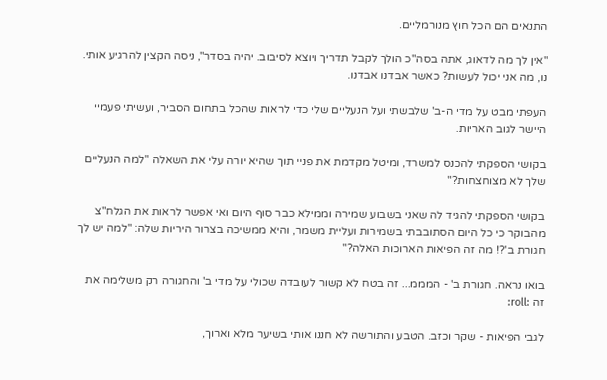התנאים הם הכל חוץ מנורמליים.

"אין לך מה לדאוג, אתה בסה"כ הולך לקבל תדריך ויוצא לסיבוב. יהיה בסדר", ניסה הקצין להרגיע אותי. נו, מה אני יכול לעשות? כאשר אבדנו אבדנו.

העפתי מבט על מדי ה-ב' שלבשתי ועל הנעליים שלי כדי לראות שהכל בתחום הסביר, ועשיתי פעמיי היישר לגוב האריות.

בקושי הספקתי להכנס למשרד, ומיטל מקדמת את פניי תוך שהיא יורה עלי את השאלה "למה הנעליים שלך לא מצוחצחות?"

בקושי הספקתי להגיד לה שאני בשבוע שמירה וממילא כבר סוף היום ואי אפשר לראות את הגלח"צ מהבוקר כי כל היום הסתובבתי בשמירות ועליית משמר, והיא ממשיכה בצרור היריות שלה: "למה יש לך חגורת ב'?! מה זה הפיאות הארוכות האלה?"

בואו נראה. חגורת ב' - המממ... זה בטח לא קשור לעובדה שכולי על מדי ב' והחגורה רק משלימה את זה :roll:

לגבי הפיאות - שקר וכזב. הטבע והתורשה לא חננו אותי בשיער מלא וארוך,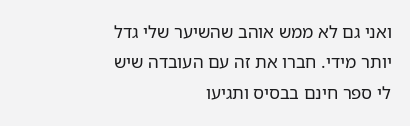ואני גם לא ממש אוהב שהשיער שלי גדל יותר מידי. חברו את זה עם העובדה שיש לי ספר חינם בבסיס ותגיעו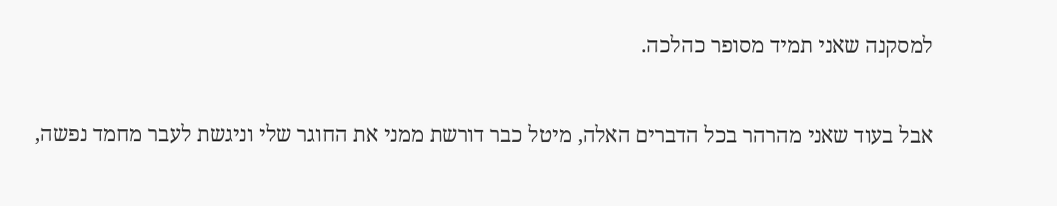למסקנה שאני תמיד מסופר כהלכה.

אבל בעוד שאני מהרהר בכל הדברים האלה, מיטל כבר דורשת ממני את החוגר שלי וניגשת לעבר מחמד נפשה,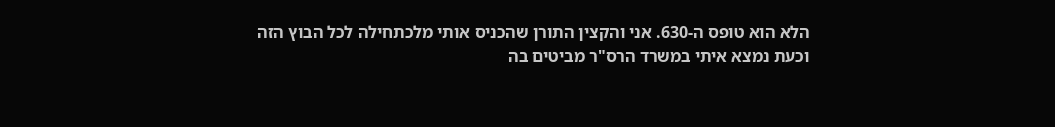הלא הוא טופס ה-630. אני והקצין התורן שהכניס אותי מלכתחילה לכל הבוץ הזה וכעת נמצא איתי במשרד הרס"ר מביטים בה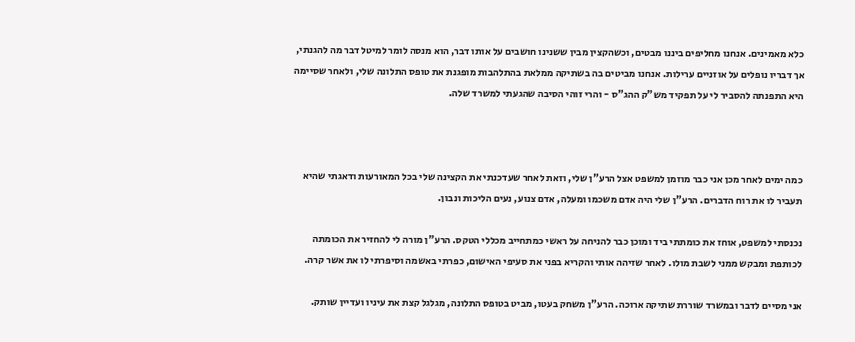כלא מאמינים. אנחנו מחליפים ביננו מבטים, וכשהקצין מבין ששנינו חושבים על אותו דבר, הוא מנסה לומר למיטל דבר מה להגנתי, אך דבריו נופלים על אוזניים ערילות. אנחנו מביטים בה בשתיקה ממלאת בהתלהבות מופגנת את טופס התלונה שלי, ולאחר שסיימה היא התפנתה להסביר לי על תפקיד מש"ק ההג"ס - והרי זוהי הסיבה שהגעתי למשרד שלה.



כמה ימים לאחר מכן אני כבר מוזמן למשפט אצל הרע"ן שלי, וזאת לאחר שעדכנתי את הקצינה שלי בכל המאורעות ודאגתי שהיא תעביר לו את רוח הדברים. הרע"ן שלי היה אדם משכמו ומעלה, אדם צנוע, נעים הליכות ונבון.

נכנסתי למשפט, אוחז את כומתתי ביד ומוכן כבר להניחה על ראשי כמתחייב מכללי הטקס. הרע"ן מורה לי להחזיר את הכומתה לכותפת ומבקש ממני לשבת מולו. לאחר שזיהה אותי והקריא בפני את סעיפי האישום, כפרתי באשמה וסיפרתי לו את אשר קרה.

אני מסיים לדבר ובמשרד שוררת שתיקה ארוכה. הרע"ן משחק בעטו, מביט בטופס התלונה, מגלגל קצת את עיניו ועדיין שותק.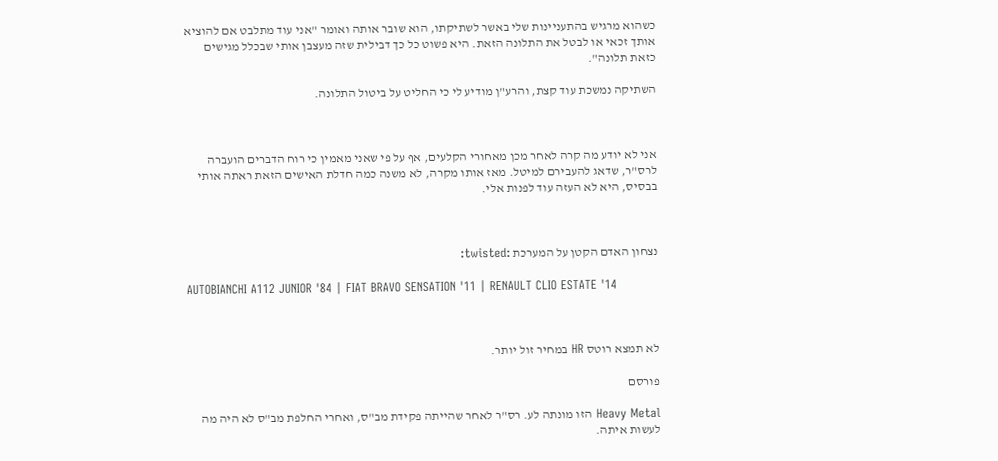כשהוא מרגיש בהתעניינות שלי באשר לשתיקתו, הוא שובר אותה ואומר "אני עוד מתלבט אם להוציא אותך זכאי או לבטל את התלונה הזאת. היא פשוט כל כך דבילית שזה מעצבן אותי שבכלל מגישים כזאת תלונה".

השתיקה נמשכת עוד קצת, והרע"ן מודיע לי כי החליט על ביטול התלונה.



אני לא יודע מה קרה לאחר מכן מאחורי הקלעים, אף על פי שאני מאמין כי רוח הדברים הועברה לרס"ר, שדאג להעבירם למיטל. מאז אותו מקרה, לא משנה כמה חדלת האישים הזאת ראתה אותי בבסיס, היא לא העזה עוד לפנות אלי.



נצחון האדם הקטן על המערכת :twisted:

AUTOBIANCHI A112 JUNIOR '84 | FIAT BRAVO SENSATION '11 | RENAULT CLIO ESTATE '14



לא תמצא רוטס HR במחיר זול יותר.

פורסם

Heavy Metal הזו מונתה לע. רס"ר לאחר שהייתה פקידת מב"ס, ואחרי החלפת מב"ס לא היה מה לעשות איתה.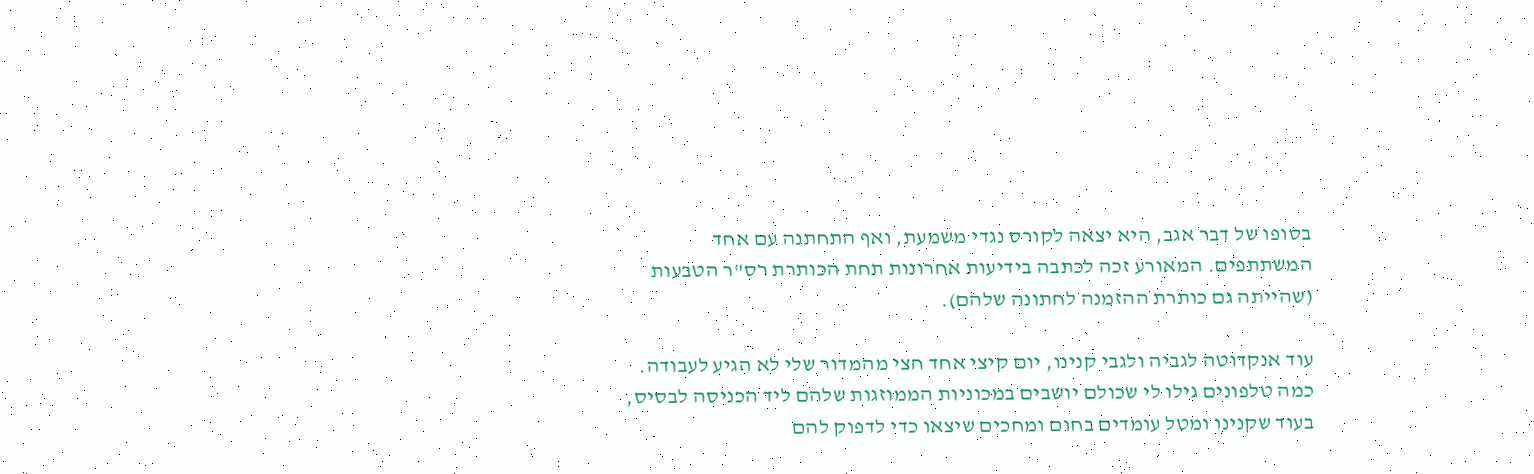בסופו של דבר אגב, היא יצאה לקורס נגדי משמעת, ואף התחתנה עם אחד המשתתפים. המאורע זכה לכתבה בידיעות אחרונות תחת הכותרת רס"ר הטבעות (שהייתה גם כותרת ההזמנה לחתונה שלהם).

עוד אנקדוטה לגביה ולגבי קנינו, יום קיצי אחד חצי מהמדור שלי לא הגיע לעבודה. כמה טלפונים גילו לי שכולם יושבים במכוניות הממוזגות שלהם ליד הכניסה לבסיס, בעוד שקנינו ומטל עומדים בחום ומחכים שיצאו כדי לדפוק להם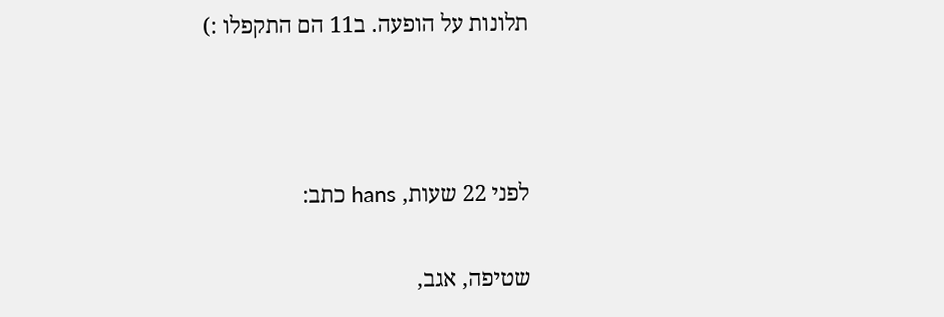תלונות על הופעה. ב11 הם התקפלו :)



לפני 22 שעות, hans כתב:

שטיפה, אגב,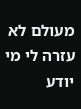מעולם לא עזרה לי מי יודע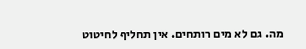מה. גם לא מים רותחים. אין תחליף לחיטוט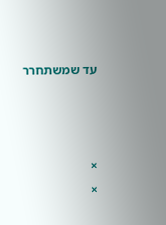עד שמשתחרר



×
×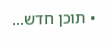• תוכן חדש...